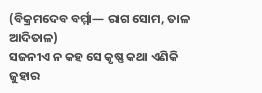(ବିକ୍ରମଦେବ ବର୍ମ୍ମା— ରାଗ ସୋମ, ତାଳ ଆଦିତାଳ)
ସଜନୀଏ ନ କହ ସେ କୃଷ୍ଣ କଥା ଏଣିକି
ଜୁହାର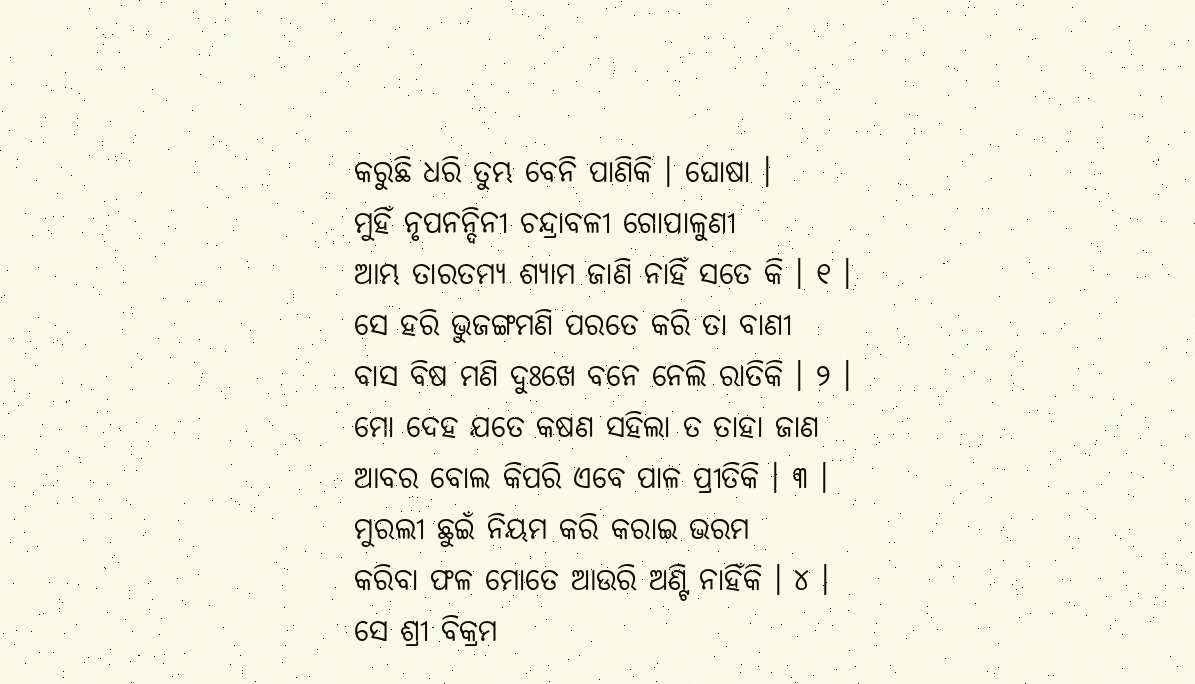କରୁଛି ଧରି ତୁମ୍ଭ ବେନି ପାଣିକି । ଘୋଷା ।
ମୁହିଁ ନୃପନନ୍ଦିନୀ ଚନ୍ଦ୍ରାବଳୀ ଗୋପାଳୁଣୀ
ଆମ୍ଭ ତାରତମ୍ୟ ଶ୍ୟାମ ଜାଣି ନାହିଁ ସତେ କି । ୧ ।
ସେ ହରି ଭୁଜଙ୍ଗମଣି ପରତେ କରି ତା ବାଣୀ
ବାସ ବିଷ ମଣି ଦୁଃଖେ ବନେ ନେଲି ରାତିକି । ୨ ।
ମୋ ଦେହ ଯତେ କଷଣ ସହିଲା ତ ତାହା ଜାଣ
ଆବର ବୋଲ କିପରି ଏବେ ପାଳ ପ୍ରୀତିକି । ୩ ।
ମୁରଲୀ ଛୁଇଁ ନିୟମ କରି କରାଇ ଭରମ
କରିବା ଫଳ ମୋତେ ଆଉରି ଅଣ୍ଟି ନାହିଁକି । ୪ ।
ସେ ଶ୍ରୀ ବିକ୍ରମ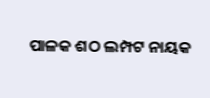ପାଳକ ଶଠ ଲମ୍ପଟ ନାୟକ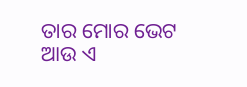ତାର ମୋର ଭେଟ ଆଉ ଏ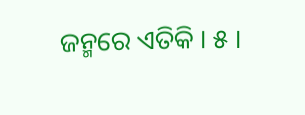ଜନ୍ମରେ ଏତିକି । ୫ ।